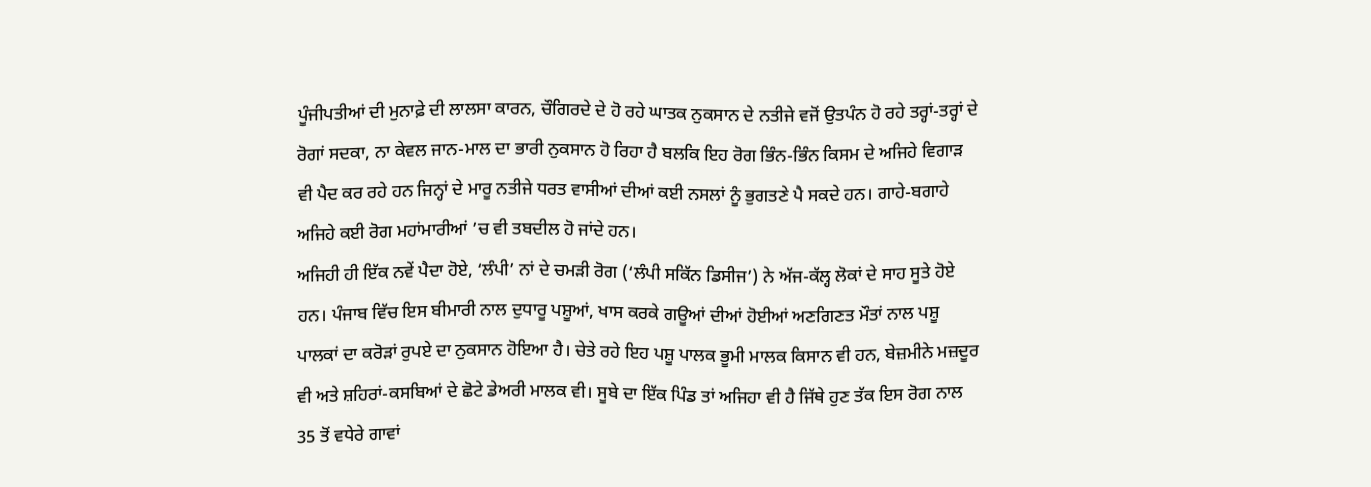ਪੂੰਜੀਪਤੀਆਂ ਦੀ ਮੁਨਾਫ਼ੇ ਦੀ ਲਾਲਸਾ ਕਾਰਨ, ਚੌਗਿਰਦੇ ਦੇ ਹੋ ਰਹੇ ਘਾਤਕ ਨੁਕਸਾਨ ਦੇ ਨਤੀਜੇ ਵਜੋਂ ਉਤਪੰਨ ਹੋ ਰਹੇ ਤਰ੍ਹਾਂ-ਤਰ੍ਹਾਂ ਦੇ ਰੋਗਾਂ ਸਦਕਾ, ਨਾ ਕੇਵਲ ਜਾਨ-ਮਾਲ ਦਾ ਭਾਰੀ ਨੁਕਸਾਨ ਹੋ ਰਿਹਾ ਹੈ ਬਲਕਿ ਇਹ ਰੋਗ ਭਿੰਨ-ਭਿੰਨ ਕਿਸਮ ਦੇ ਅਜਿਹੇ ਵਿਗਾੜ ਵੀ ਪੈਦ ਕਰ ਰਹੇ ਹਨ ਜਿਨ੍ਹਾਂ ਦੇ ਮਾਰੂ ਨਤੀਜੇ ਧਰਤ ਵਾਸੀਆਂ ਦੀਆਂ ਕਈ ਨਸਲਾਂ ਨੂੰ ਭੁਗਤਣੇ ਪੈ ਸਕਦੇ ਹਨ। ਗਾਹੇ-ਬਗਾਹੇ ਅਜਿਹੇ ਕਈ ਰੋਗ ਮਹਾਂਮਾਰੀਆਂ ’ਚ ਵੀ ਤਬਦੀਲ ਹੋ ਜਾਂਦੇ ਹਨ।
ਅਜਿਹੀ ਹੀ ਇੱਕ ਨਵੇਂ ਪੈਦਾ ਹੋਏ, ‘ਲੰਪੀ’ ਨਾਂ ਦੇ ਚਮੜੀ ਰੋਗ (‘ਲੰਪੀ ਸਕਿੱਨ ਡਿਸੀਜ’) ਨੇ ਅੱਜ-ਕੱਲ੍ਹ ਲੋਕਾਂ ਦੇ ਸਾਹ ਸੂਤੇ ਹੋਏ ਹਨ। ਪੰਜਾਬ ਵਿੱਚ ਇਸ ਬੀਮਾਰੀ ਨਾਲ ਦੁਧਾਰੂ ਪਸ਼ੂਆਂ, ਖਾਸ ਕਰਕੇ ਗਊਆਂ ਦੀਆਂ ਹੋਈਆਂ ਅਣਗਿਣਤ ਮੌਤਾਂ ਨਾਲ ਪਸ਼ੂ ਪਾਲਕਾਂ ਦਾ ਕਰੋੜਾਂ ਰੁਪਏ ਦਾ ਨੁਕਸਾਨ ਹੋਇਆ ਹੈ। ਚੇਤੇ ਰਹੇ ਇਹ ਪਸ਼ੂ ਪਾਲਕ ਭੂਮੀ ਮਾਲਕ ਕਿਸਾਨ ਵੀ ਹਨ, ਬੇਜ਼ਮੀਨੇ ਮਜ਼ਦੂਰ ਵੀ ਅਤੇ ਸ਼ਹਿਰਾਂ-ਕਸਬਿਆਂ ਦੇ ਛੋਟੇ ਡੇਅਰੀ ਮਾਲਕ ਵੀ। ਸੂਬੇ ਦਾ ਇੱਕ ਪਿੰਡ ਤਾਂ ਅਜਿਹਾ ਵੀ ਹੈ ਜਿੱਥੇ ਹੁਣ ਤੱਕ ਇਸ ਰੋਗ ਨਾਲ 35 ਤੋਂ ਵਧੇਰੇ ਗਾਵਾਂ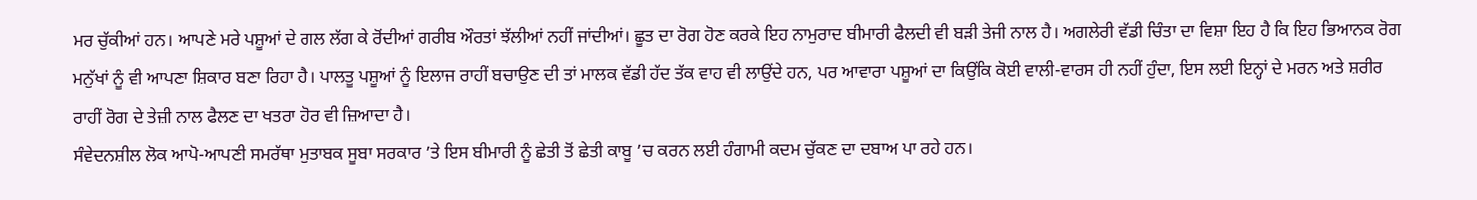ਮਰ ਚੁੱਕੀਆਂ ਹਨ। ਆਪਣੇ ਮਰੇ ਪਸ਼ੂਆਂ ਦੇ ਗਲ ਲੱਗ ਕੇ ਰੋਂਦੀਆਂ ਗਰੀਬ ਔਰਤਾਂ ਝੱਲੀਆਂ ਨਹੀਂ ਜਾਂਦੀਆਂ। ਛੂਤ ਦਾ ਰੋਗ ਹੋਣ ਕਰਕੇ ਇਹ ਨਾਮੁਰਾਦ ਬੀਮਾਰੀ ਫੈਲਦੀ ਵੀ ਬੜੀ ਤੇਜੀ ਨਾਲ ਹੈ। ਅਗਲੇਰੀ ਵੱਡੀ ਚਿੰਤਾ ਦਾ ਵਿਸ਼ਾ ਇਹ ਹੈ ਕਿ ਇਹ ਭਿਆਨਕ ਰੋਗ ਮਨੁੱਖਾਂ ਨੂੰ ਵੀ ਆਪਣਾ ਸ਼ਿਕਾਰ ਬਣਾ ਰਿਹਾ ਹੈ। ਪਾਲਤੂ ਪਸ਼ੂਆਂ ਨੂੰ ਇਲਾਜ ਰਾਹੀਂ ਬਚਾਉਣ ਦੀ ਤਾਂ ਮਾਲਕ ਵੱਡੀ ਹੱਦ ਤੱਕ ਵਾਹ ਵੀ ਲਾਉਂਦੇ ਹਨ, ਪਰ ਆਵਾਰਾ ਪਸ਼ੂਆਂ ਦਾ ਕਿਉਂਕਿ ਕੋਈ ਵਾਲੀ-ਵਾਰਸ ਹੀ ਨਹੀਂ ਹੁੰਦਾ, ਇਸ ਲਈ ਇਨ੍ਹਾਂ ਦੇ ਮਰਨ ਅਤੇ ਸ਼ਰੀਰ ਰਾਹੀਂ ਰੋਗ ਦੇ ਤੇਜ਼ੀ ਨਾਲ ਫੈਲਣ ਦਾ ਖਤਰਾ ਹੋਰ ਵੀ ਜ਼ਿਆਦਾ ਹੈ।
ਸੰਵੇਦਨਸ਼ੀਲ ਲੋਕ ਆਪੋ-ਆਪਣੀ ਸਮਰੱਥਾ ਮੁਤਾਬਕ ਸੂਬਾ ਸਰਕਾਰ ’ਤੇ ਇਸ ਬੀਮਾਰੀ ਨੂੰ ਛੇਤੀ ਤੋਂ ਛੇਤੀ ਕਾਬੂ ’ਚ ਕਰਨ ਲਈ ਹੰਗਾਮੀ ਕਦਮ ਚੁੱਕਣ ਦਾ ਦਬਾਅ ਪਾ ਰਹੇ ਹਨ।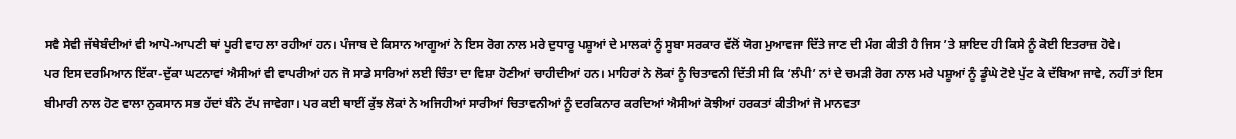ਸਵੈ ਸੇਵੀ ਜੱਥੇਬੰਦੀਆਂ ਵੀ ਆਪੋ-ਆਪਣੀ ਥਾਂ ਪੂਰੀ ਵਾਹ ਲਾ ਰਹੀਆਂ ਹਨ। ਪੰਜਾਬ ਦੇ ਕਿਸਾਨ ਆਗੂਆਂ ਨੇ ਇਸ ਰੋਗ ਨਾਲ ਮਰੇ ਦੁਧਾਰੂ ਪਸ਼ੂਆਂ ਦੇ ਮਾਲਕਾਂ ਨੂੰ ਸੂਬਾ ਸਰਕਾਰ ਵੱਲੋਂ ਯੋਗ ਮੁਆਵਜਾ ਦਿੱਤੇ ਜਾਣ ਦੀ ਮੰਗ ਕੀਤੀ ਹੈ ਜਿਸ ’ਤੇ ਸ਼ਾਇਦ ਹੀ ਕਿਸੇ ਨੂੰ ਕੋਈ ਇਤਰਾਜ਼ ਹੋਵੇ।
ਪਰ ਇਸ ਦਰਮਿਆਨ ਇੱਕਾ-ਦੁੱਕਾ ਘਟਨਾਵਾਂ ਐਸੀਆਂ ਵੀ ਵਾਪਰੀਆਂ ਹਨ ਜੋ ਸਾਡੇ ਸਾਰਿਆਂ ਲਈ ਚਿੰਤਾ ਦਾ ਵਿਸ਼ਾ ਹੋਣੀਆਂ ਚਾਹੀਦੀਆਂ ਹਨ। ਮਾਹਿਰਾਂ ਨੇ ਲੋਕਾਂ ਨੂੰ ਚਿਤਾਵਨੀ ਦਿੱਤੀ ਸੀ ਕਿ ‘ਲੰਪੀ’ ਨਾਂ ਦੇ ਚਮੜੀ ਰੋਗ ਨਾਲ ਮਰੇ ਪਸ਼ੂਆਂ ਨੂੰ ਡੂੰਘੇ ਟੋਏ ਪੁੱਟ ਕੇ ਦੱਬਿਆ ਜਾਵੇ, ਨਹੀਂ ਤਾਂ ਇਸ ਬੀਮਾਰੀ ਨਾਲ ਹੋਣ ਵਾਲਾ ਨੁਕਸਾਨ ਸਭ ਹੱਦਾਂ ਬੰਨੇ ਟੱਪ ਜਾਵੇਗਾ। ਪਰ ਕਈ ਥਾਈਂ ਕੁੱਝ ਲੋਕਾਂ ਨੇ ਅਜਿਹੀਆਂ ਸਾਰੀਆਂ ਚਿਤਾਵਨੀਆਂ ਨੂੰ ਦਰਕਿਨਾਰ ਕਰਦਿਆਂ ਐਸੀਆਂ ਕੋਝੀਆਂ ਹਰਕਤਾਂ ਕੀਤੀਆਂ ਜੋ ਮਾਨਵਤਾ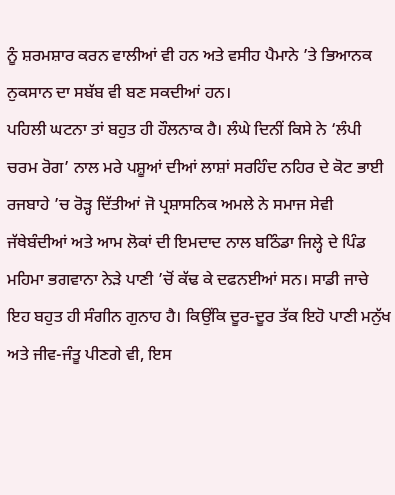ਨੂੰ ਸ਼ਰਮਸ਼ਾਰ ਕਰਨ ਵਾਲੀਆਂ ਵੀ ਹਨ ਅਤੇ ਵਸੀਹ ਪੈਮਾਨੇ ’ਤੇ ਭਿਆਨਕ ਨੁਕਸਾਨ ਦਾ ਸਬੱਬ ਵੀ ਬਣ ਸਕਦੀਆਂ ਹਨ।
ਪਹਿਲੀ ਘਟਨਾ ਤਾਂ ਬਹੁਤ ਹੀ ਹੌਲਨਾਕ ਹੈ। ਲੰਘੇ ਦਿਨੀਂ ਕਿਸੇ ਨੇ ‘ਲੰਪੀ ਚਰਮ ਰੋਗ’ ਨਾਲ ਮਰੇ ਪਸ਼ੂਆਂ ਦੀਆਂ ਲਾਸ਼ਾਂ ਸਰਹਿੰਦ ਨਹਿਰ ਦੇ ਕੋਟ ਭਾਈ ਰਜਬਾਹੇ ’ਚ ਰੋੜ੍ਹ ਦਿੱਤੀਆਂ ਜੋ ਪ੍ਰਸ਼ਾਸਨਿਕ ਅਮਲੇ ਨੇ ਸਮਾਜ ਸੇਵੀ ਜੱਥੇਬੰਦੀਆਂ ਅਤੇ ਆਮ ਲੋਕਾਂ ਦੀ ਇਮਦਾਦ ਨਾਲ ਬਠਿੰਡਾ ਜਿਲ੍ਹੇ ਦੇ ਪਿੰਡ ਮਹਿਮਾ ਭਗਵਾਨਾ ਨੇੜੇ ਪਾਣੀ ’ਚੋਂ ਕੱਢ ਕੇ ਦਫਨਈਆਂ ਸਨ। ਸਾਡੀ ਜਾਚੇ ਇਹ ਬਹੁਤ ਹੀ ਸੰਗੀਨ ਗੁਨਾਹ ਹੈ। ਕਿਉਂਕਿ ਦੂਰ-ਦੂਰ ਤੱਕ ਇਹੋ ਪਾਣੀ ਮਨੁੱਖ ਅਤੇ ਜੀਵ-ਜੰਤੂ ਪੀਣਗੇ ਵੀ, ਇਸ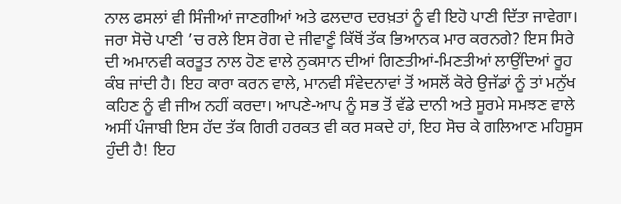ਨਾਲ ਫਸਲਾਂ ਵੀ ਸਿੰਜੀਆਂ ਜਾਣਗੀਆਂ ਅਤੇ ਫਲਦਾਰ ਦਰਖ਼ਤਾਂ ਨੂੰ ਵੀ ਇਹੋ ਪਾਣੀ ਦਿੱਤਾ ਜਾਵੇਗਾ। ਜਰਾ ਸੋਚੋ ਪਾਣੀ ’ਚ ਰਲੇ ਇਸ ਰੋਗ ਦੇ ਜੀਵਾਣੂੰ ਕਿੱਥੋਂ ਤੱਕ ਭਿਆਨਕ ਮਾਰ ਕਰਨਗੇ? ਇਸ ਸਿਰੇ ਦੀ ਅਮਾਨਵੀ ਕਰਤੂਤ ਨਾਲ ਹੋਣ ਵਾਲੇ ਨੁਕਸਾਨ ਦੀਆਂ ਗਿਣਤੀਆਂ-ਮਿਣਤੀਆਂ ਲਾਉਂਦਿਆਂ ਰੂਹ ਕੰਬ ਜਾਂਦੀ ਹੈ। ਇਹ ਕਾਰਾ ਕਰਨ ਵਾਲੇ, ਮਾਨਵੀ ਸੰਵੇਦਨਾਵਾਂ ਤੋਂ ਅਸਲੋਂ ਕੋਰੇ ਉਜੱਡਾਂ ਨੂੰ ਤਾਂ ਮਨੁੱਖ ਕਹਿਣ ਨੂੰ ਵੀ ਜੀਅ ਨਹੀਂ ਕਰਦਾ। ਆਪਣੇ-ਆਪ ਨੂੰ ਸਭ ਤੋਂ ਵੱਡੇ ਦਾਨੀ ਅਤੇ ਸੂਰਮੇ ਸਮਝਣ ਵਾਲੇ ਅਸੀਂ ਪੰਜਾਬੀ ਇਸ ਹੱਦ ਤੱਕ ਗਿਰੀ ਹਰਕਤ ਵੀ ਕਰ ਸਕਦੇ ਹਾਂ, ਇਹ ਸੋਚ ਕੇ ਗਲਿਆਣ ਮਹਿਸੂਸ ਹੁੰਦੀ ਹੈ! ਇਹ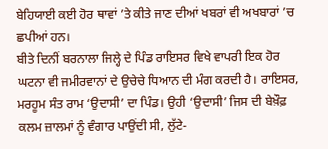ਬੇਹਿਯਾਈ ਕਈ ਹੋਰ ਥਾਵਾਂ ’ਤੇ ਕੀਤੇ ਜਾਣ ਦੀਆਂ ਖਬਰਾਂ ਵੀ ਅਖਬਾਰਾਂ ’ਚ ਛਪੀਆਂ ਹਨ।
ਬੀਤੇ ਦਿਨੀਂ ਬਰਨਾਲਾ ਜਿਲ੍ਹੇ ਦੇ ਪਿੰਡ ਰਾਇਸਰ ਵਿਖੇ ਵਾਪਰੀ ਇਕ ਹੋਰ ਘਟਨਾ ਵੀ ਜਮੀਰਵਾਨਾਂ ਦੇ ਉਚੇਚੇ ਧਿਆਨ ਦੀ ਮੰਗ ਕਰਦੀ ਹੈ। ਰਾਇਸਰ, ਮਰਹੂਮ ਸੰਤ ਰਾਮ ‘ਉਦਾਸੀ’ ਦਾ ਪਿੰਡ। ਉਹੀ ‘ਉਦਾਸੀ’ ਜਿਸ ਦੀ ਬੇਖ਼ੌਫ਼ ਕਲਮ ਜ਼ਾਲਮਾਂ ਨੂੰ ਵੰਗਾਰ ਪਾਉਂਦੀ ਸੀ, ਲੁੱਟੇ-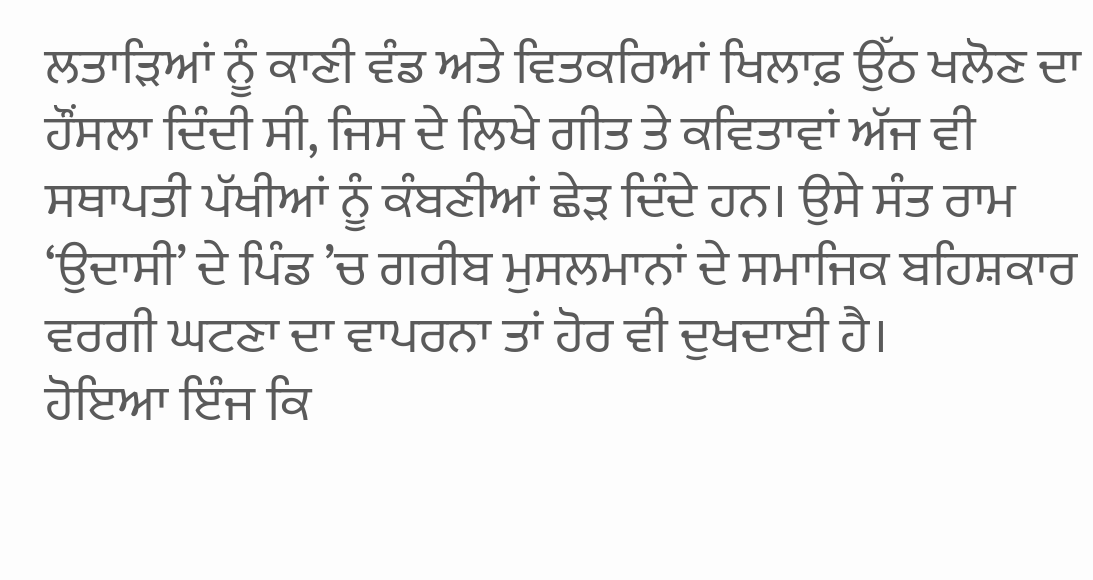ਲਤਾੜਿਆਂ ਨੂੰ ਕਾਣੀ ਵੰਡ ਅਤੇ ਵਿਤਕਰਿਆਂ ਖਿਲਾਫ਼ ਉੱਠ ਖਲੋਣ ਦਾ ਹੌਂਸਲਾ ਦਿੰਦੀ ਸੀ, ਜਿਸ ਦੇ ਲਿਖੇ ਗੀਤ ਤੇ ਕਵਿਤਾਵਾਂ ਅੱਜ ਵੀ ਸਥਾਪਤੀ ਪੱਖੀਆਂ ਨੂੰ ਕੰਬਣੀਆਂ ਛੇੜ ਦਿੰਦੇ ਹਨ। ਉਸੇ ਸੰਤ ਰਾਮ ‘ਉਦਾਸੀ’ ਦੇ ਪਿੰਡ ’ਚ ਗਰੀਬ ਮੁਸਲਮਾਨਾਂ ਦੇ ਸਮਾਜਿਕ ਬਹਿਸ਼ਕਾਰ ਵਰਗੀ ਘਟਣਾ ਦਾ ਵਾਪਰਨਾ ਤਾਂ ਹੋਰ ਵੀ ਦੁਖਦਾਈ ਹੈ।
ਹੋਇਆ ਇੰਜ ਕਿ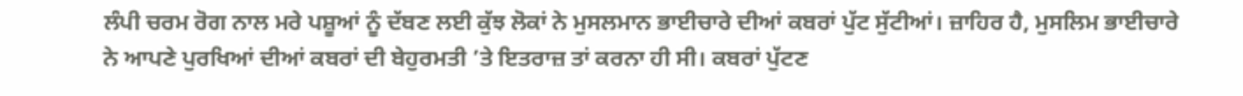ਲੰਪੀ ਚਰਮ ਰੋਗ ਨਾਲ ਮਰੇ ਪਸ਼ੂਆਂ ਨੂੰ ਦੱਬਣ ਲਈ ਕੁੱਝ ਲੋਕਾਂ ਨੇ ਮੁਸਲਮਾਨ ਭਾਈਚਾਰੇ ਦੀਆਂ ਕਬਰਾਂ ਪੁੱਟ ਸੁੱਟੀਆਂ। ਜ਼ਾਹਿਰ ਹੈ, ਮੁਸਲਿਮ ਭਾਈਚਾਰੇ ਨੇ ਆਪਣੇ ਪੁਰਖਿਆਂ ਦੀਆਂ ਕਬਰਾਂ ਦੀ ਬੇਹੁਰਮਤੀ ’ਤੇ ਇਤਰਾਜ਼ ਤਾਂ ਕਰਨਾ ਹੀ ਸੀ। ਕਬਰਾਂ ਪੁੱਟਣ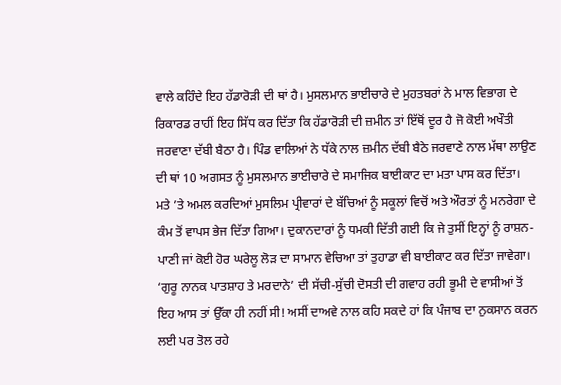ਵਾਲੇ ਕਹਿੰਦੇ ਇਹ ਹੱਡਾਰੋੜੀ ਦੀ ਥਾਂ ਹੈ। ਮੁਸਲਮਾਨ ਭਾਈਚਾਰੇ ਦੇ ਮੁਹਤਬਰਾਂ ਨੇ ਮਾਲ ਵਿਭਾਗ ਦੇ ਰਿਕਾਰਡ ਰਾਹੀਂ ਇਹ ਸਿੱਧ ਕਰ ਦਿੱਤਾ ਕਿ ਹੱਡਾਰੋੜੀ ਦੀ ਜ਼ਮੀਨ ਤਾਂ ਇੱਥੋਂ ਦੂਰ ਹੈ ਜੋ ਕੋਈ ਅਖੌਤੀ ਜਰਵਾਣਾ ਦੱਬੀ ਬੈਠਾ ਹੈ। ਪਿੰਡ ਵਾਲਿਆਂ ਨੇ ਧੱਕੇ ਨਾਲ ਜ਼ਮੀਨ ਦੱਬੀ ਬੈਠੇ ਜਰਵਾਣੇ ਨਾਲ ਮੱਥਾ ਲਾਉਣ ਦੀ ਥਾਂ 10 ਅਗਸਤ ਨੂੰ ਮੁਸਲਮਾਨ ਭਾਈਚਾਰੇ ਦੇ ਸਮਾਜਿਕ ਬਾਈਕਾਟ ਦਾ ਮਤਾ ਪਾਸ ਕਰ ਦਿੱਤਾ। ਮਤੇ ’ਤੇ ਅਮਲ ਕਰਦਿਆਂ ਮੁਸਲਿਮ ਪ੍ਰੀਵਾਰਾਂ ਦੇ ਬੱਚਿਆਂ ਨੂੰ ਸਕੂਲਾਂ ਵਿਚੋਂ ਅਤੇ ਔਰਤਾਂ ਨੂੰ ਮਨਰੇਗਾ ਦੇ ਕੰਮ ਤੋਂ ਵਾਪਸ ਭੇਜ ਦਿੱਤਾ ਗਿਆ। ਦੁਕਾਨਦਾਰਾਂ ਨੂੰ ਧਮਕੀ ਦਿੱਤੀ ਗਈ ਕਿ ਜੇ ਤੁਸੀਂ ਇਨ੍ਹਾਂ ਨੂੰ ਰਾਸ਼ਨ-ਪਾਣੀ ਜਾਂ ਕੋਈ ਹੋਰ ਘਰੇਲੂ ਲੋੜ ਦਾ ਸਾਮਾਨ ਵੇਚਿਆ ਤਾਂ ਤੁਹਾਡਾ ਵੀ ਬਾਈਕਾਟ ਕਰ ਦਿੱਤਾ ਜਾਵੇਗਾ।
‘ਗੁਰੂ ਨਾਨਕ ਪਾਤਸ਼ਾਹ ਤੇ ਮਰਦਾਨੇ’ ਦੀ ਸੱਚੀ-ਸੁੱਚੀ ਦੋਸਤੀ ਦੀ ਗਵਾਹ ਰਹੀ ਭੂਮੀ ਦੇ ਵਾਸੀਆਂ ਤੋਂ ਇਹ ਆਸ ਤਾਂ ਉੱਕਾ ਹੀ ਨਹੀਂ ਸੀ! ਅਸੀਂ ਦਾਅਵੇ ਨਾਲ ਕਹਿ ਸਕਦੇ ਹਾਂ ਕਿ ਪੰਜਾਬ ਦਾ ਨੁਕਸਾਨ ਕਰਨ ਲਈ ਪਰ ਤੋਲ ਰਹੇ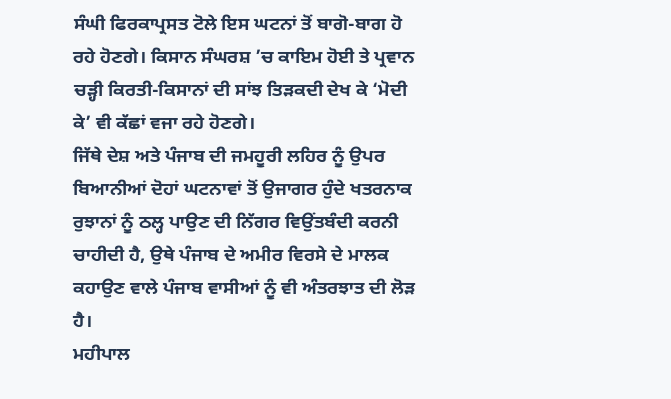ਸੰਘੀ ਫਿਰਕਾਪ੍ਰਸਤ ਟੋਲੇ ਇਸ ਘਟਨਾਂ ਤੋਂ ਬਾਗੋ-ਬਾਗ ਹੋ ਰਹੇ ਹੋਣਗੇ। ਕਿਸਾਨ ਸੰਘਰਸ਼ ’ਚ ਕਾਇਮ ਹੋਈ ਤੇ ਪ੍ਰਵਾਨ ਚੜ੍ਹੀ ਕਿਰਤੀ-ਕਿਸਾਨਾਂ ਦੀ ਸਾਂਝ ਤਿੜਕਦੀ ਦੇਖ ਕੇ ‘ਮੋਦੀ ਕੇ’ ਵੀ ਕੱਛਾਂ ਵਜਾ ਰਹੇ ਹੋਣਗੇ।
ਜਿੱਥੇ ਦੇਸ਼ ਅਤੇ ਪੰਜਾਬ ਦੀ ਜਮਹੂਰੀ ਲਹਿਰ ਨੂੰ ਉਪਰ ਬਿਆਨੀਆਂ ਦੋਹਾਂ ਘਟਨਾਵਾਂ ਤੋਂ ਉਜਾਗਰ ਹੁੰਦੇ ਖਤਰਨਾਕ ਰੁਝਾਨਾਂ ਨੂੰ ਠਲ੍ਹ ਪਾਉਣ ਦੀ ਨਿੱਗਰ ਵਿਉਂਤਬੰਦੀ ਕਰਨੀ ਚਾਹੀਦੀ ਹੈ, ਉਥੇ ਪੰਜਾਬ ਦੇ ਅਮੀਰ ਵਿਰਸੇ ਦੇ ਮਾਲਕ ਕਹਾਉਣ ਵਾਲੇ ਪੰਜਾਬ ਵਾਸੀਆਂ ਨੂੰ ਵੀ ਅੰਤਰਝਾਤ ਦੀ ਲੋੜ ਹੈ।
ਮਹੀਪਾਲ